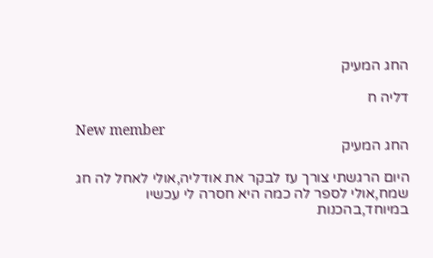החג המעיק

דליה ח

New member
החג המעיק

היום הרגשתי צורך עז לבקר את אודליה,אולי לאחל לה חג שמח,אולי לספר לה כמה היא חסרה לי עכשיו במיוחד,בהכנות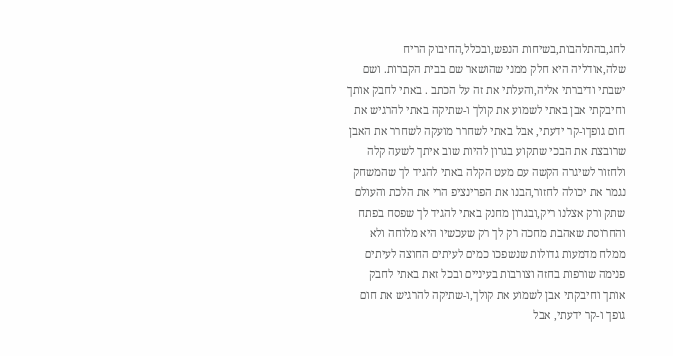לחג,בהתלהבות,בשיחות הנפש,ובכלל,החיבוק הריח שלה,אודליה היא חלק ממני שהושאר שם בבית הקברות. ושם ישבתי ודיברתי אליה,והעלתי את זה על הכתב . באתי לחבק אותך וחיבקתי אבן באתי לשמוע את קולך ו-שתיקה באתי להרגיש את חום גופךו-קר ידעתי, אבל באתי לשחרר מועקה לשחרר את האבן שרובצת את הבכי שתקוע בגרון להיות שוב איתך לשעה קלה ולחזור לשיגרה הקשה עם מעט הקלה באתי להגיד לך שהמשחק נגמר את יכולה לחזור,הבנו את הפרינציפ הרי את הלכת והעולם שתק ורק אצלנו ריק,ובגרון מחנק באתי להגיד לך שפסח בפתח והחרוסת שאהבת מחכה רק לך רק שעכשיו היא מלוחה ולא ממלח מדמעות גדולות שנשפכו כמים לעיתים החוצה לעיתים פנימה שורפות בחזה וצורבות בעיניים ובכל זאת באתי לחבק אותך וחיבקתי אבן לשמוע את קולך,ו-שתיקה להרגיש את חום גופך ו-קר ידעתי, אבל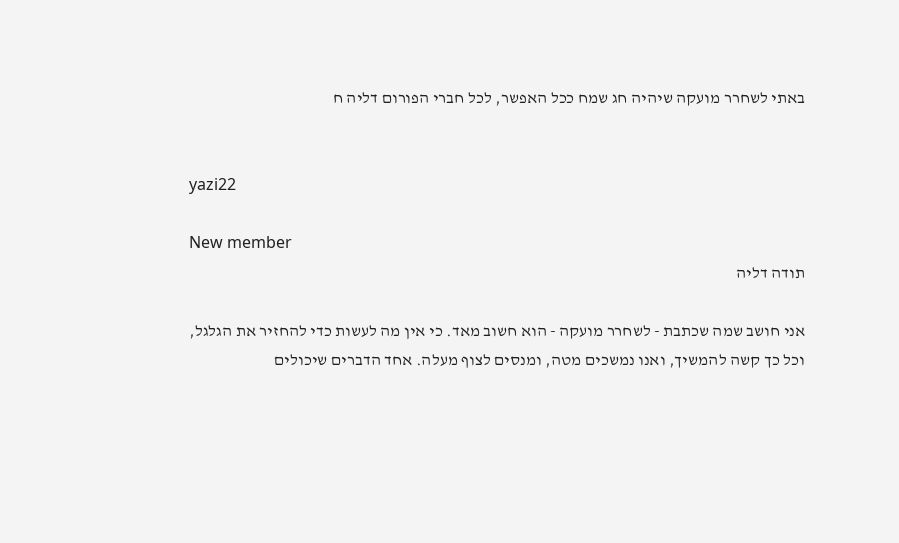באתי לשחרר מועקה שיהיה חג שמח ככל האפשר, לכל חברי הפורום דליה ח


yazi22

New member
תודה דליה

אני חושב שמה שכתבת - לשחרר מועקה - הוא חשוב מאד. כי אין מה לעשות כדי להחזיר את הגלגל, וכל כך קשה להמשיך, ואנו נמשכים מטה, ומנסים לצוף מעלה. אחד הדברים שיכולים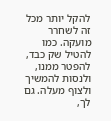להקל יותר מכל זה לשחרר מועקה. כמו להטיל שק כבד, להפטר ממנו, ולנסות להמשיך ולצוף מעלה. גם לך,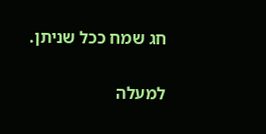חג שמח ככל שניתן.

למעלה